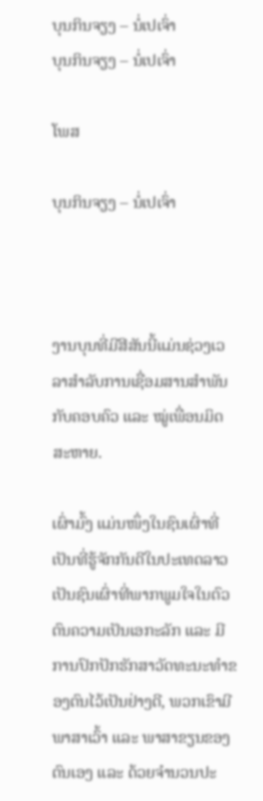ບຸນກິນຈຽງ – ນໍ່ເປເຈົ່າ
ບຸນກິນຈຽງ – ນໍ່ເປເຈົ່າ

ໂພສ

ບຸນກິນຈຽງ – ນໍ່ເປເຈົ່າ



ງານບຸນທີ່ມີສີສັນນີ້ແມ່ນຊ່ວງເວລາສໍາລັບການເຊື່ອມສານສໍາພັນກັບຄອບຄົວ ແລະ ໝູ່ເພື່ອນມິດສະຫາຍ.

ເຜົ່າມົ້ງ ແມ່ນໜຶ່ງໃນຊົນເຜົ່າທີ່ເປັນທີ່ຮູ້ຈັກກັນດີໃນປະເທດລາວເປັນຊົນເຜົ່າທີ່ພາກພູມໃຈໃນຕົວຕົນຄວາມເປັນເອກະລັກ ແລະ ມີການປົກປັກຮັກສາວັດທະນະທຳຂອງຕົນໄວ້ເປັນຢ່າງດີ, ພວກເຂົາມີພາສາເວົ້າ ແລະ ພາສາຂຽນຂອງຕົນເອງ ແລະ ດ້ວຍຈໍານວນປະ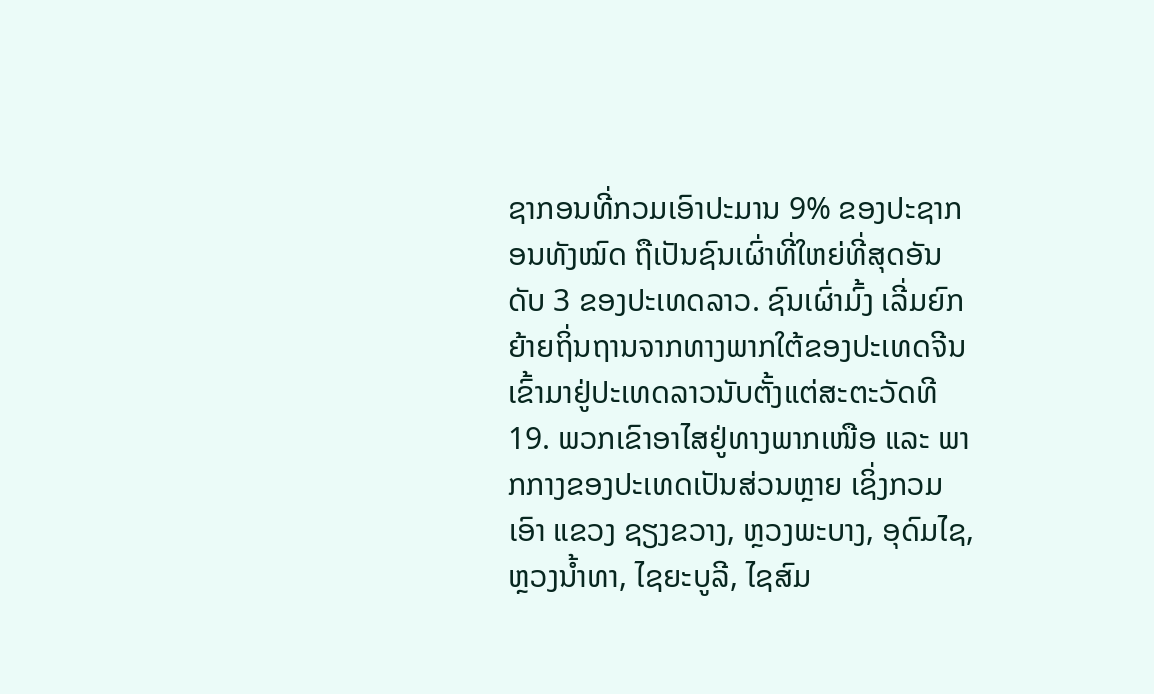ຊາກອນທີ່ກວມເອົາປະມານ 9% ຂອງປະຊາກອນທັງໝົດ ຖືເປັນຊົນເຜົ່າທີ່ໃຫຍ່ທີ່ສຸດອັນດັບ 3 ຂອງປະເທດລາວ. ຊົນເຜົ່າມົ້ງ ເລີ່ມຍົກຍ້າຍຖິ່ນຖານຈາກທາງພາກໃຕ້ຂອງປະເທດຈີນ ເຂົ້າມາຢູ່ປະເທດລາວນັບຕັ້ງແຕ່ສະຕະວັດທີ 19. ພວກເຂົາອາໄສຢູ່ທາງພາກເໜືອ ແລະ ພາກກາງຂອງປະເທດເປັນສ່ວນຫຼາຍ ເຊິ່ງກວມເອົາ ແຂວງ ຊຽງຂວາງ, ຫຼວງພະບາງ, ອຸດົມໄຊ, ຫຼວງນໍ້າທາ, ໄຊຍະບູລີ, ໄຊສົມ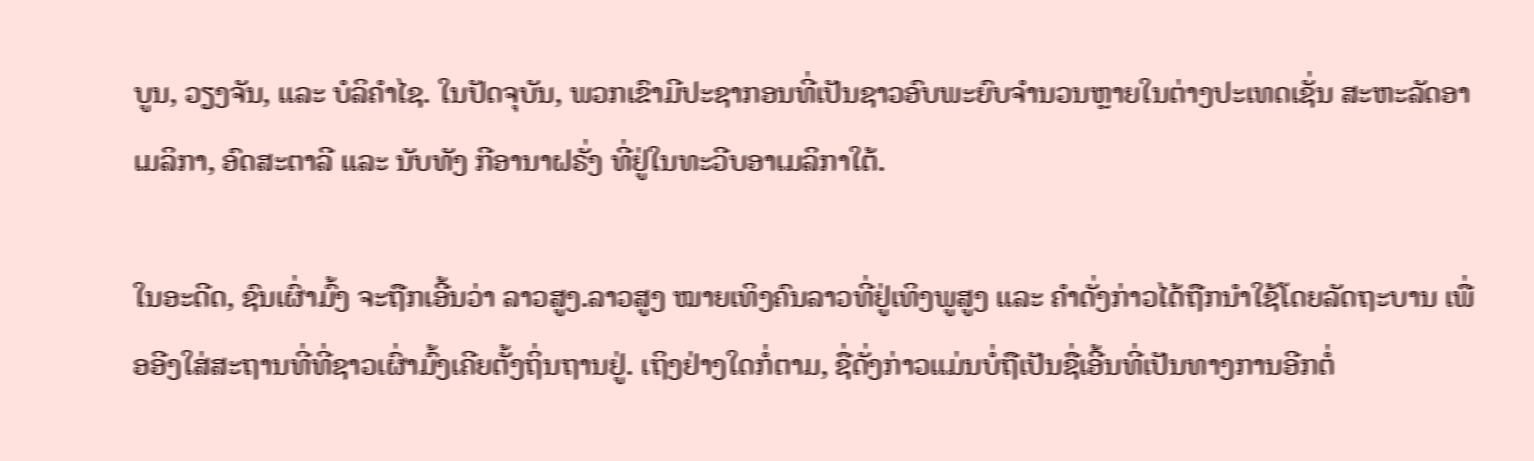ບູນ, ວຽງຈັນ, ແລະ ບໍລິຄຳໄຊ. ໃນປັດຈຸບັນ, ພວກເຂົາມີປະຊາກອນທີ່ເປັນຊາວອົບພະຍົບຈໍານວນຫຼາຍໃນຕ່າງປະເທດເຊັ່ນ ສະຫະລັດອາເມລິກາ, ອົດສະຕາລີ ແລະ ນັບທັງ ກີອານາຝຣັ່ງ ທີ່ຢູ່ໃນທະວີບອາເມລິກາໃຕ້.

ໃນອະດີດ, ຊົນເຜົ່າມົ້ງ ຈະຖືກເອີ້ນວ່າ ລາວສູງ.ລາວສູງ ໝາຍເທິງຄົນລາວທີ່ຢູ່ເທິງພູສູງ ແລະ ຄໍາດັ່ງກ່າວໄດ້ຖືກນຳໃຊ້ໂດຍລັດຖະບານ ເພື່ອອີງໃສ່ສະຖານທີ່ທີ່ຊາວເຜົ່າມົ້ງເຄີຍຕັ້ງຖິ່ນຖານຢູ່. ເຖິງຢ່າງໃດກໍ່ຕາມ, ຊື່ດັ່ງກ່າວແມ່ນບໍ່ຖືເປັນຊື່ເອີ້ນທີ່ເປັນທາງການອີກຕໍ່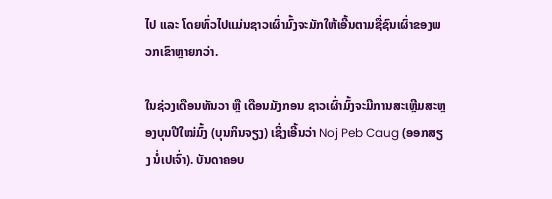ໄປ ແລະ ໂດຍທົ່ວໄປແມ່ນຊາວເຜົ່າມົ້ງຈະມັກໃຫ້ເອີ້ນຕາມຊື່ຊົນເຜົ່າຂອງພວກເຂົາຫຼາຍກວ່າ.

ໃນຊ່ວງເດືອນທັນວາ ຫຼື ເດືອນມັງກອນ ຊາວເຜົ່າມົ້ງຈະມີການສະເຫຼີມສະຫຼອງບຸນປີໃໝ່ມົ້ງ (ບຸນກິນຈຽງ) ເຊິ່ງເອີ້ນວ່າ Noj Peb Caug (ອອກສຽງ ນໍ່ເປເຈົ່າ). ບັນດາຄອບ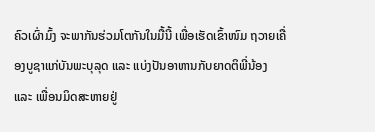ຄົວເຜົ່າມົ້ງ ຈະພາກັນຮ່ວມໂຕກັນໃນມື້ນີ້ ເພື່ອເຮັດເຂົ້າໜົມ ຖວາຍເຄື່ອງບູຊາແກ່ບັນພະບຸລຸດ ແລະ ແບ່ງປັນອາຫານກັບຍາດຕິພີ່ນ້ອງ ແລະ ເພື່ອນມິດສະຫາຍຢູ່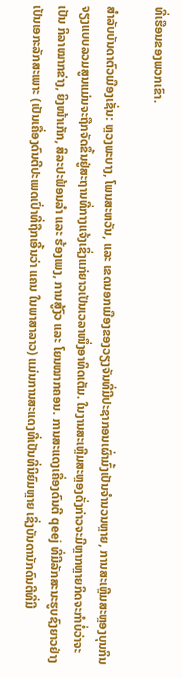ທີ່ເຮືອນຂອງພວກເຂົາ.

ສໍາລັບບັນດາຕົວເມືອງເຊັ່ນ: ຫຼວງພະບາງ, ໂພນສະຫວັນ, ແລະ ເຂດນອກເມືອງຂອງວຽງຈັນທີ່ມີປະຊາກອນເຜົ່າມົ້ງເປັນຈໍານວນຫຼາຍ, ການສະເຫຼີມສະຫຼອງບຸນກິນຈຽງແບບລວມສູນແມ່ນຈະຖືກຈັດຂຶ້ນຢູ່ສະຖານທີ່ກາງແຈ້ງເຊິ່ງແກ່ຍາວເປັນເວລາໜຶ່ງອາທິດເຕັມ. ໃນງານສະເຫຼີມສະຫຼອງດັ່ງກ່າວຈະມີຫຼາກຫຼາຍກິດຈະກຳບໍ່ວ່າຈະເປັນ ກິລາໝາກຂ່າງ, ຍິງໜ້າເກັກ, ສິລະປະຟ້ອນລໍາ ແລະ ຮ້ອງເພງ, ການສູ້ງົວ ແລະ ໂຍນໝາກຄອນ. ການສະແດງເຄື່ອງດົນຕີ qeej ທີ່ມີລັກສະນະຮູບຊົງຍາວຢ່າງເປັນເອກະລັກສະເພາະ (ເປັນເຄື່ອງດົນຕີປະເພດເປົ່າທີ່ຖືກເອີ້ນວ່າ ແຄນ ໃນພາສາລາວ) ແມ່ນການສະແດງທີ່ເປັນທີ່ນິຍົມຫຼາຍ ເຊິ່ງບັນດານັກດົນຕີທີ່ມີ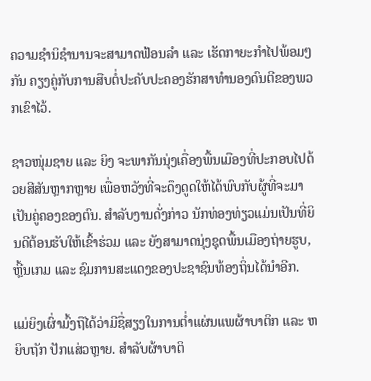ຄວາມຊຳນິຊຳນານຈະສາມາດຟ້ອນລໍາ ແລະ ເຮັດກາຍະກຳໄປພ້ອມໆກັນ ຄຽງຄູ່ກັບການສືບຕໍ່ປະຄັບປະຄອງຮັກສາທໍານອງດົນຕີຂອງພວກເຂົາໄວ້.

ຊາວໜຸ່ມຊາຍ ແລະ ຍິງ ຈະພາກັນນຸ່ງເຄື່ອງພື້ນເມືອງທີ່ປະກອບໄປດ້ວຍສີສັນຫຼາກຫຼາຍ ເພື່ອຫວັງທີ່ຈະດຶງດູດໃຫ້ໄດ້ພົບກັບຜູ້ທີ່ຈະມາເປັນຄູ່ຄອງຂອງຕົນ. ສໍາລັບງານດັ່ງກ່າວ ນັກທ່ອງທ່ຽວແມ່ນເປັນທີ່ຍິນດີຕ້ອນຮັບໃຫ້ເຂົ້າຮ່ວມ ແລະ ຍັງສາມາດນຸ່ງຊຸດພື້ນເມືອງຖ່າຍຮູບ, ຫຼີ້ນເກມ ແລະ ຊົມການສະແດງຂອງປະຊາຊົນທ້ອງຖິ່ນໄດ້ນໍາອີກ.

ແມ່ຍິງເຜົ່າມົ້ງຖືໄດ້ວ່າມີຊື່ສຽງໃນການຕໍ່າແຜ່ນແພຜ້າບາຕິກ ແລະ ຫຍິບຖັກ ປັກແສ່ວຫຼາຍ. ສຳລັບຜ້າບາຕິ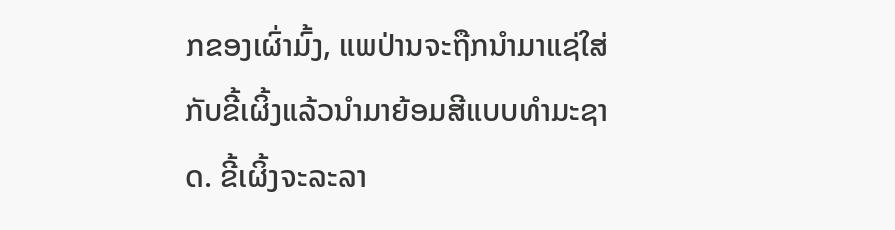ກຂອງເຜົ່າມົ້ງ, ແພປ່ານຈະຖືກນໍາມາແຊ່ໃສ່ກັບຂີ້ເຜິ້ງແລ້ວນໍາມາຍ້ອມສີແບບທໍາມະຊາດ. ຂີ້ເຜິ້ງຈະລະລາ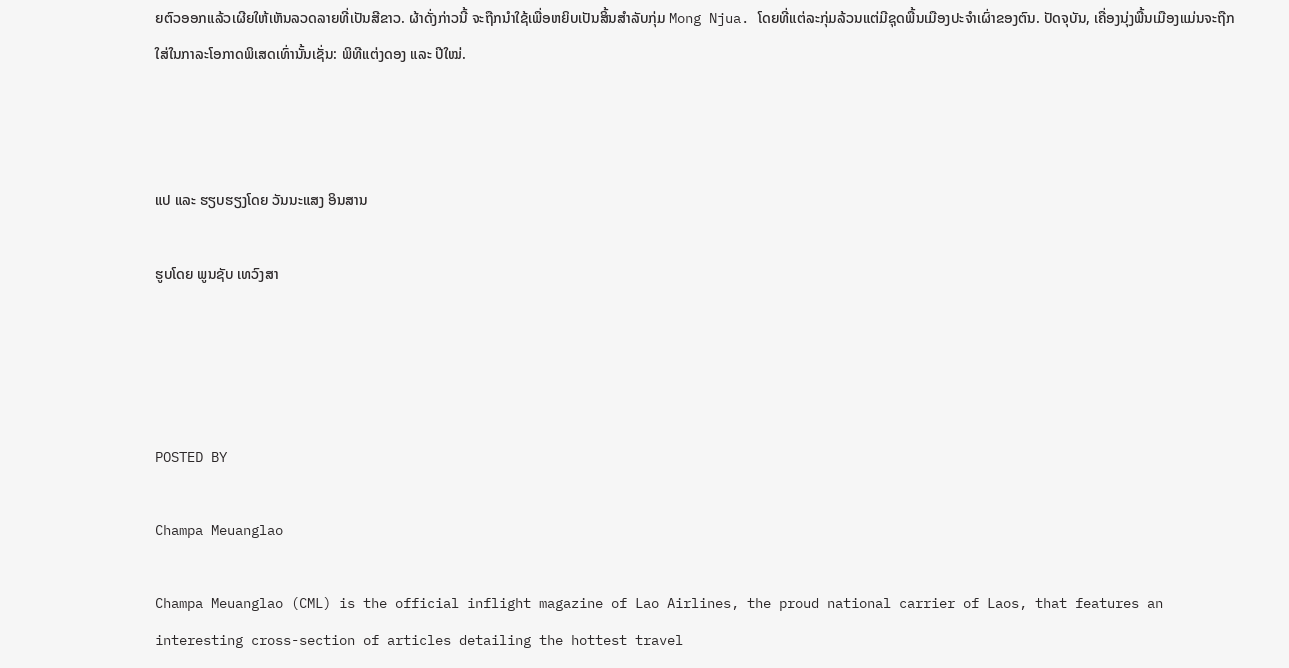ຍຕົວອອກແລ້ວເຜີຍໃຫ້ເຫັນລວດລາຍທີ່ເປັນສີຂາວ. ຜ້າດັ່ງກ່າວນີ້ ຈະຖືກນຳໃຊ້ເພື່ອຫຍິບເປັນສິ້ນສໍາລັບກຸ່ມ Mong Njua. ໂດຍທີ່ແຕ່ລະກຸ່ມລ້ວນແຕ່ມີຊຸດພື້ນເມືອງປະຈຳເຜົ່າຂອງຕົນ. ປັດຈຸບັນ, ເຄື່ອງນຸ່ງພື້ນເມືອງແມ່ນຈະຖືກໃສ່ໃນກາລະໂອກາດພິເສດເທົ່ານັ້ນເຊັ່ນ: ພິທີແຕ່ງດອງ ແລະ ປີໃໝ່.



ແປ ແລະ ຮຽບຮຽງໂດຍ ວັນນະແສງ ອິນສານ

ຮູບໂດຍ ພູນຊັບ ເທວົງສາ




POSTED BY

Champa Meuanglao

Champa Meuanglao (CML) is the official inflight magazine of Lao Airlines, the proud national carrier of Laos, that features an interesting cross-section of articles detailing the hottest travel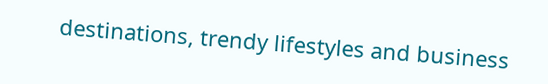destinations, trendy lifestyles and business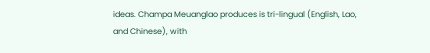ideas. Champa Meuanglao produces is tri-lingual (English, Lao, and Chinese), with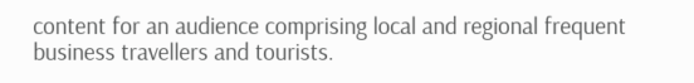content for an audience comprising local and regional frequent business travellers and tourists.